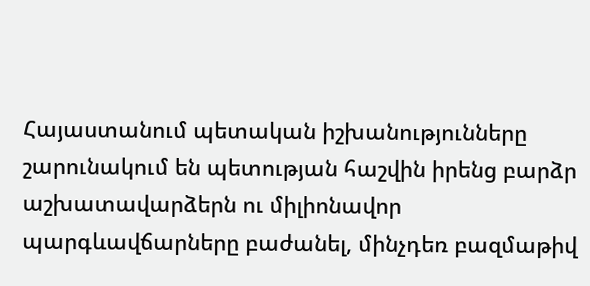Հայաստանում պետական իշխանությունները շարունակում են պետության հաշվին իրենց բարձր աշխատավարձերն ու միլիոնավոր պարգևավճարները բաժանել, մինչդեռ բազմաթիվ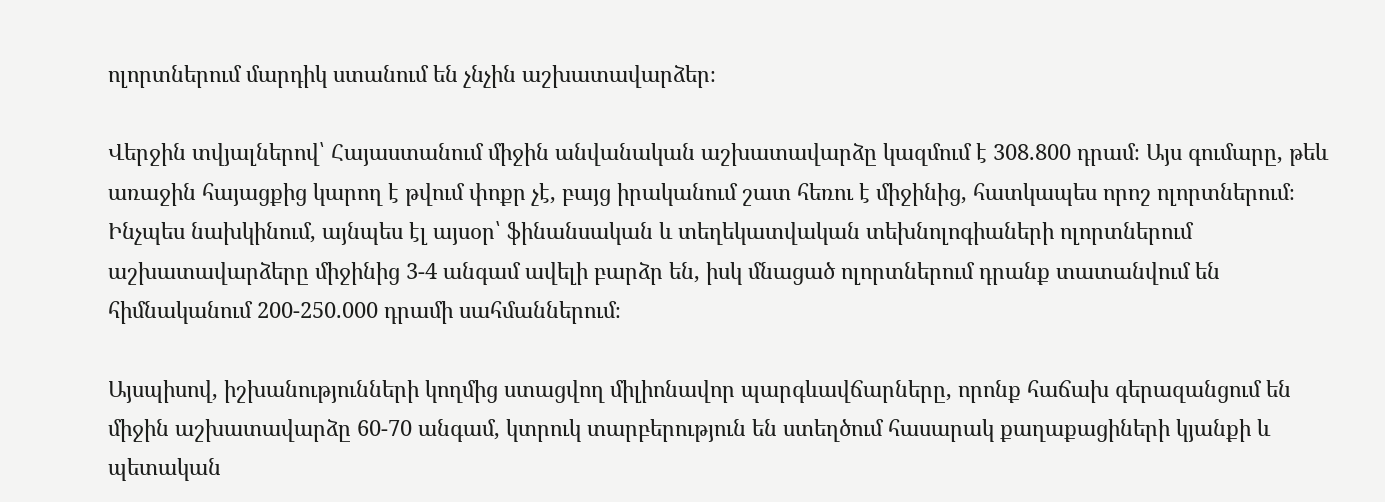ոլորտներում մարդիկ ստանում են չնչին աշխատավարձեր։

Վերջին տվյալներով՝ Հայաստանում միջին անվանական աշխատավարձը կազմում է 308.800 դրամ։ Այս գումարը, թեև առաջին հայացքից կարող է թվում փոքր չէ, բայց իրականում շատ հեռու է միջինից, հատկապես որոշ ոլորտներում։ Ինչպես նախկինում, այնպես էլ այսօր՝ ֆինանսական և տեղեկատվական տեխնոլոգիաների ոլորտներում աշխատավարձերը միջինից 3-4 անգամ ավելի բարձր են, իսկ մնացած ոլորտներում դրանք տատանվում են հիմնականում 200-250.000 դրամի սահմաններում։

Այսպիսով, իշխանությունների կողմից ստացվող միլիոնավոր պարգևավճարները, որոնք հաճախ գերազանցում են միջին աշխատավարձը 60-70 անգամ, կտրուկ տարբերություն են ստեղծում հասարակ քաղաքացիների կյանքի և պետական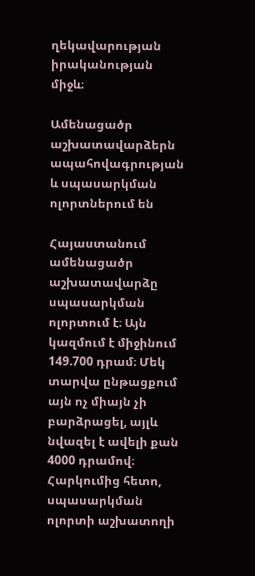ղեկավարության իրականության միջև։

Ամենացածր աշխատավարձերն ապահովագրության և սպասարկման ոլորտներում են

Հայաստանում ամենացածր աշխատավարձը սպասարկման ոլորտում է։ Այն կազմում է միջինում 149.700 դրամ։ Մեկ տարվա ընթացքում այն ոչ միայն չի բարձրացել, այլև նվազել է ավելի քան 4000 դրամով։ Հարկումից հետո, սպասարկման ոլորտի աշխատողի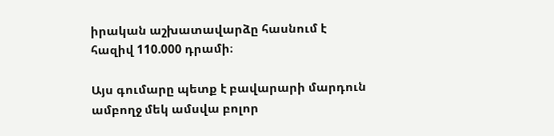իրական աշխատավարձը հասնում է հազիվ 110.000 դրամի։

Այս գումարը պետք է բավարարի մարդուն ամբողջ մեկ ամսվա բոլոր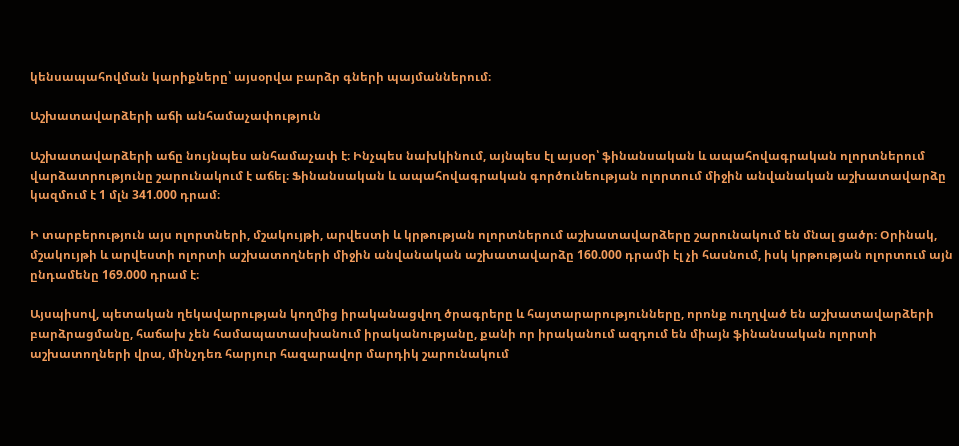կենսապահովման կարիքները՝ այսօրվա բարձր գների պայմաններում։

Աշխատավարձերի աճի անհամաչափություն

Աշխատավարձերի աճը նույնպես անհամաչափ է։ Ինչպես նախկինում, այնպես էլ այսօր՝ ֆինանսական և ապահովագրական ոլորտներում վարձատրությունը շարունակում է աճել։ Ֆինանսական և ապահովագրական գործունեության ոլորտում միջին անվանական աշխատավարձը կազմում է 1 մլն 341.000 դրամ։

Ի տարբերություն այս ոլորտների, մշակույթի, արվեստի և կրթության ոլորտներում աշխատավարձերը շարունակում են մնալ ցածր։ Օրինակ, մշակույթի և արվեստի ոլորտի աշխատողների միջին անվանական աշխատավարձը 160.000 դրամի էլ չի հասնում, իսկ կրթության ոլորտում այն ընդամենը 169.000 դրամ է։

Այսպիսով, պետական ղեկավարության կողմից իրականացվող ծրագրերը և հայտարարությունները, որոնք ուղղված են աշխատավարձերի բարձրացմանը, հաճախ չեն համապատասխանում իրականությանը, քանի որ իրականում ազդում են միայն ֆինանսական ոլորտի աշխատողների վրա, մինչդեռ հարյուր հազարավոր մարդիկ շարունակում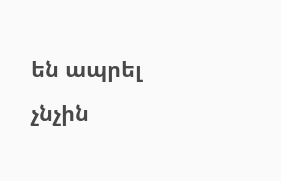են ապրել չնչին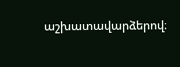աշխատավարձերով։